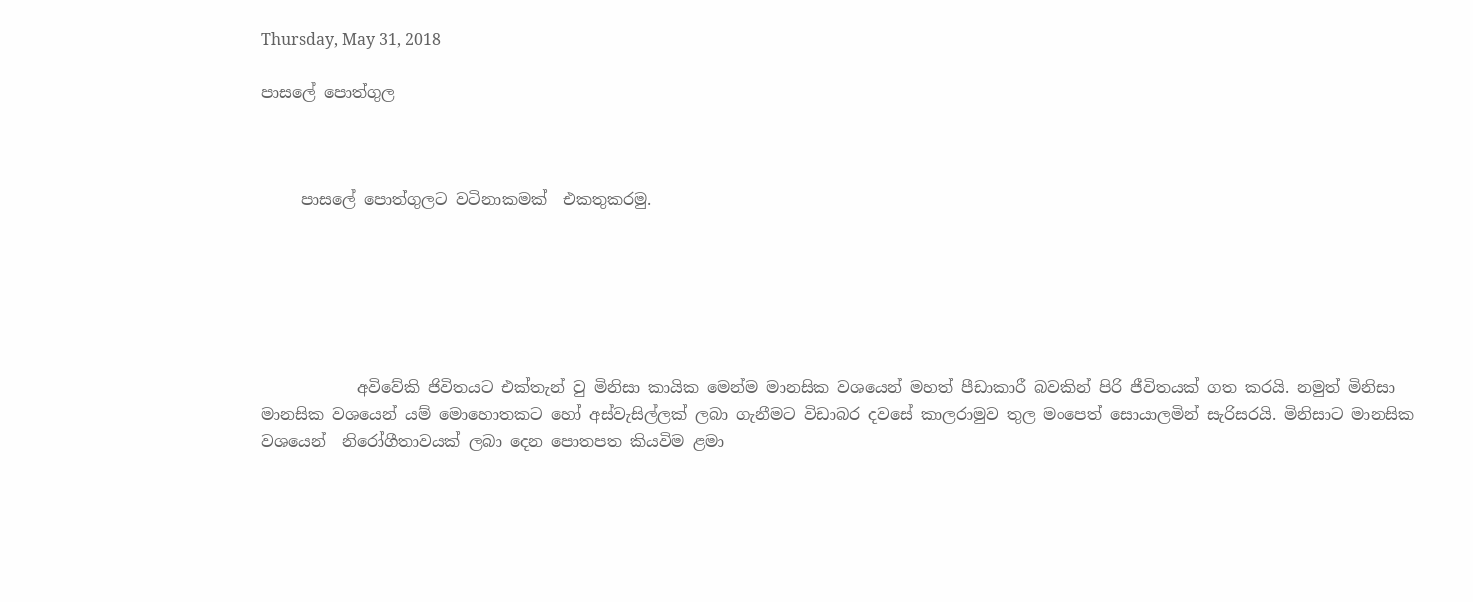Thursday, May 31, 2018

පාසලේ පොත්ගුල



     පාසලේ පොත්ගුලට වටිනාකමක්  එකතුකරමු.






            අවිවේකි ජිවිතයට එක්තැන් වු මිනිසා කායික මෙන්ම මානසික වශයෙන් මහත් පීඩාකාරී බවකින් පිරි ජීවිතයක් ගත කරයි. නමුත් මිනිසා මානසික වශයෙන් යම් මොහොතකට හෝ අස්වැසිල්ලක් ලබා ගැනීමට විඩාබර දවසේ කාලරාමුව තුල මංපෙත් සොයාලමින් සැරිසරයි. මිනිසාට මානසික වශයෙන්  නිරෝගීතාවයක් ලබා දෙන පොතපත කියවිම ළමා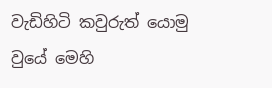වැඩිහිටි කවුරුත් යොමු වුයේ මෙහි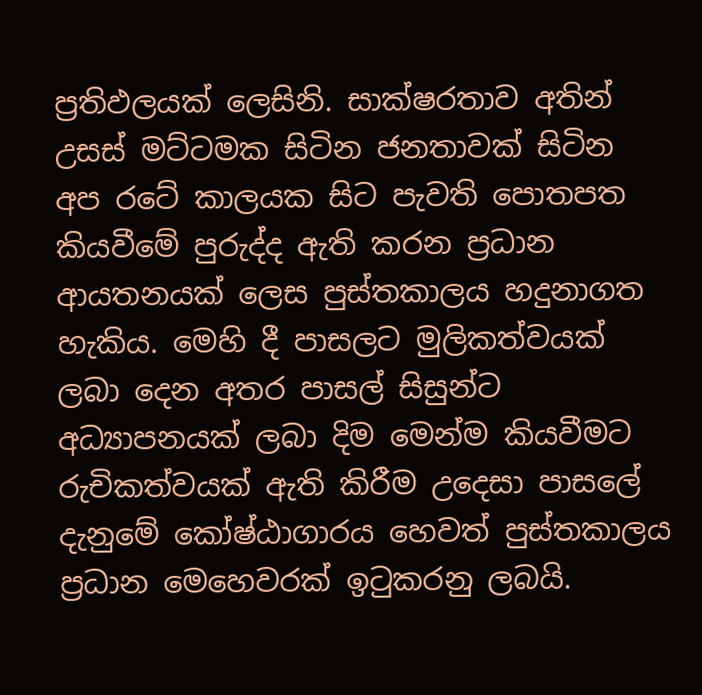ප්‍රතිඵලයක් ලෙසිනි. සාක්ෂරතාව අතින් උසස් මට්ටමක සිටින ජනතාවක් සිටින අප රටේ කාලයක සිට පැවති පොතපත කියවීමේ පුරුද්ද ඇති කරන ප්‍රධාන ආයතනයක් ලෙස පුස්තකාලය හදුනාගත හැකිය. මෙහි දී පාසලට මුලිකත්වයක් ලබා දෙන අතර පාසල් සිසුන්ට අධ්‍යාපනයක් ලබා දිම මෙන්ම කියවීමට රුචිකත්වයක් ඇති කිරීම උදෙසා පාසලේ දැනුමේ කෝෂ්ඨාගාරය හෙවත් පුස්තකාලය ප්‍රධාන මෙහෙවරක් ඉටුකරනු ලබයි.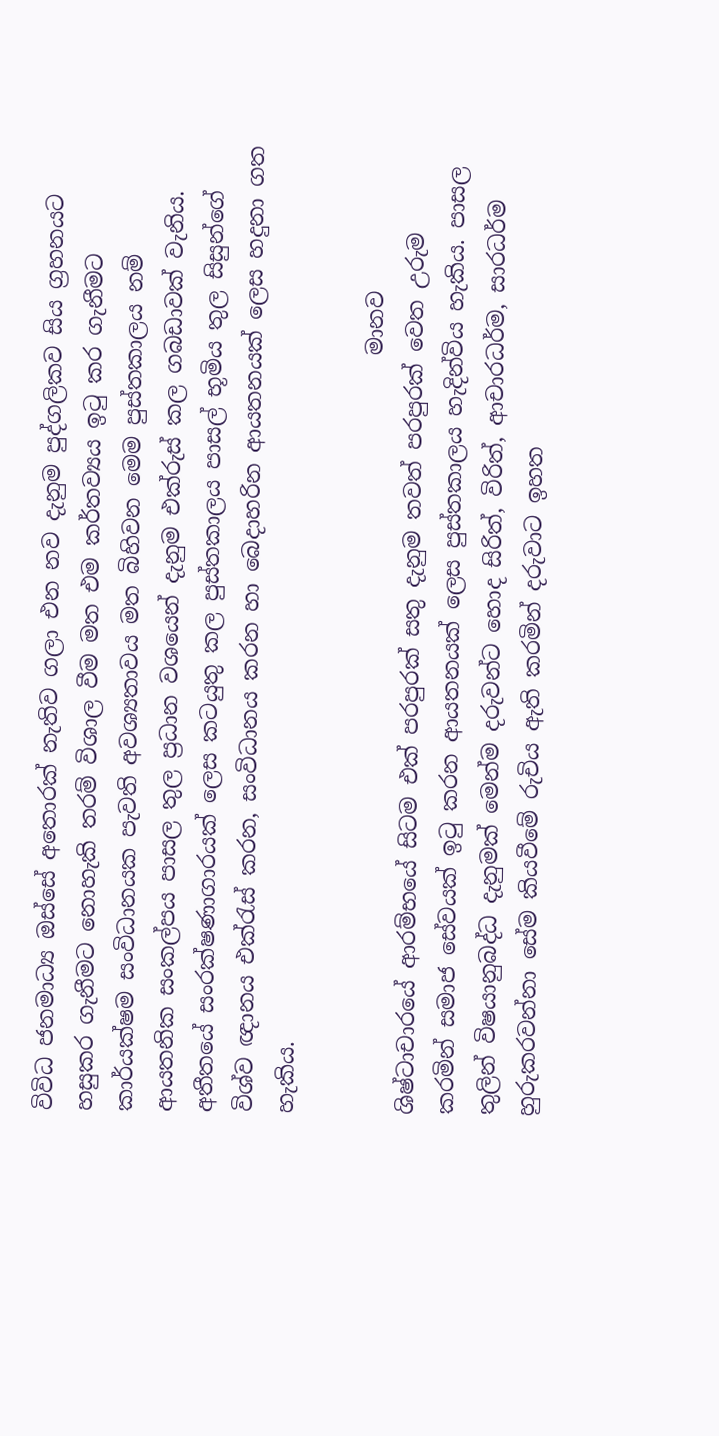විවිධ ජනමාධ්‍ය ඔස්සේ අතොරක් නැතිව ගලා එන නව දැනුම පුද්ගලිකව සිය ග්‍රහනයට හසුකර ගැනීමට නොහැකි තරම් විශාල වීම මත එම කර්තව්‍යය ඉටු කර ගැනීමට කාර්යක්ෂම සංවිධානයක පැවති අවශ්‍යතාවය මත බිහිවන මෙම පුස්තකාලය නම් ආයතනික සංකල්පය පාසල තුල ප්‍රධාන වශයෙන් දැනුම එක්රුස් කල ගබඩාවක් වැනිය. අතීතයේ සංරක්ෂණාගාරයක් ලෙස කටයුතු කල පුස්තකාලය පාසල් භූමිය තුල සිසුන්ගේ විශ්ව ඥානය එක්රැස් කරන, සංවිධානය කරන හා බෙදාහරින ආයතනයක් ලෙස හදුනා ගත හැකිය.

                                                                     මානව ශිෂ්ටාචාරයේ ආරම්භයේ සිටම එක් පරපුරක් සතු දැනුම තවත් පරපුරක් වෙත උරුම කරමින් සමාජ සේවයක් ඉටු කරන ආයතනයක් ලෙස පුස්තකාලය හැදින්විය හැකිය. පාසල තුලින් විෂයානුබද්ධ දැනුමක් මෙන්ම දරුවන්ට හොද සිරිත්, විරිත්, ආචාරධර්ම, සාරධර්ම හුරුකරවන්නා සේම කියවීමේ රුචිය ඇති කරමින් දරුවාට ඉහත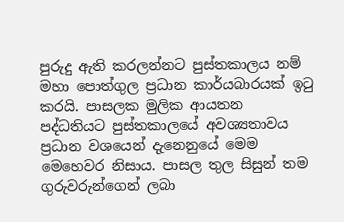පුරුදු ඇති කරලන්නට පුස්තකාලය නම් මහා පොත්ගුල ප්‍රධාන කාර්යබාරයක් ඉටු කරයි. පාසලක මුලික ආයතන පද්ධතියට පුස්තකාලයේ අවශ්‍යතාවය ප්‍රධාන වශයෙන් දැනෙනුයේ මෙම මෙහෙවර නිසාය. පාසල තුල සිසුන් තම ගුරුවරුන්ගෙන් ලබා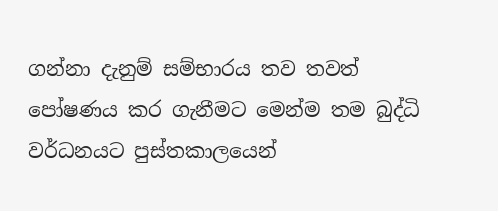ගන්නා දැනුම් සම්භාරය තව තවත් පෝෂණය කර ගැනීමට මෙන්ම තම බුද්ධි වර්ධනයට පුස්තකාලයෙන්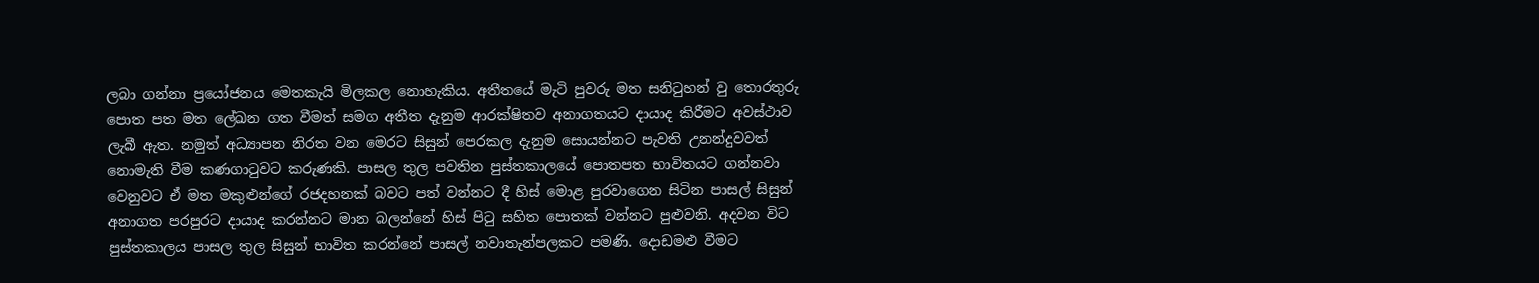ලබා ගන්නා ප්‍රයෝජනය මෙතකැයි මිලකල නොහැකිය. අතීතයේ මැටි පුවරු මත සනිටුහන් වු තොරතුරු පොත පත මත ලේඛන ගත වීමත් සමග අතීත දැනුම ආරක්ෂිතව අනාගතයට දායාද කිරීමට අවස්ථාව ලැබී ඇත. නමුත් අධ්‍යාපන නිරත වන මෙරට සිසුන් පෙරකල දැනුම සොයන්නට පැවති උනන්දුවවත් නොමැති වීම කණගාටුවට කරුණකි. පාසල තුල පවතින පුස්තකාලයේ පොතපත භාවිතයට ගන්නවා වෙනුවට ඒ මත මකුළුන්ගේ රජදහනක් බවට පත් වන්නට දී හිස් මොළ පුරවාගෙන සිටින පාසල් සිසුන් අනාගත පරපුරට දායාද කරන්නට මාන බලන්නේ හිස් පිටු සහිත පොතක් වන්නට පුළුවනි. අදවන විට පුස්තකාලය පාසල තුල සිසුන් භාවිත කරන්නේ පාසල් නවාතැන්පලකට පමණි. දොඩමළු වීමට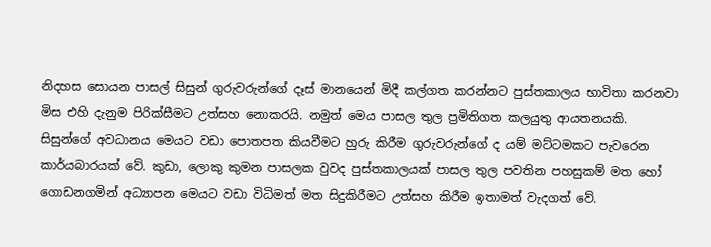නිදහස සොයන පාසල් සිසුන් ගුරුවරුන්ගේ දෑස් මානයෙන් මිදී කල්ගත කරන්නට පුස්තකාලය භාවිතා කරනවා මිස එහි දැනුම පිරික්සීමට උත්සහ නොකරයි. නමුත් මෙය පාසල තුල ප්‍රමිතිගත කලයුතු ආයතනයකි. සිසුන්ගේ අවධානය මෙයට වඩා පොතපත කියවීමට හුරු කිරීම ගුරුවරුන්ගේ ද යම් මට්ටමකට පැවරෙන කාර්යබාරයක් වේ. කුඩා, ලොකු කුමන පාසලක වුවද පුස්තකාලයක් පාසල තුල පවතින පහසුකම් මත හෝ ගොඩනගමින් අධ්‍යාපන මෙයට වඩා විධිමත් මත සිදුකිරීමට උත්සහ කිරීම ඉතාමත් වැදගත් වේ.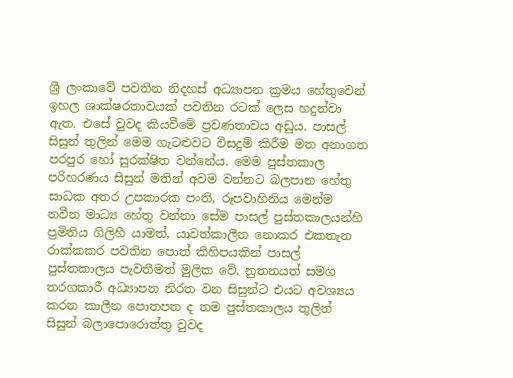ශ්‍රී ලංකාවේ පවතින නිදහස් අධ්‍යාපන ක්‍රමය හේතුවෙන් ඉහල ශාක්ෂරතාවයක් පවතින රටක් ලෙස හදුන්වා ඇත. එසේ වුවද කියවීමේ ප්‍රවණතාවය අඩුය. පාසල් සිසුන් තුලින් මෙම ගැටළුවට විසදුම් කිරීම මත අනාගත පරපුර හෝ සුරක්ෂිත වන්නේය. මෙම පුස්තකාල පරිහරණය සිසුන් මතින් අවම වන්නට බලපාන හේතු සාධක අතර උපකාරක පංති, රූපවාහිනිය මෙන්ම නවීන මාධ්‍ය හේතු වන්නා සේම පාසල් පුස්තකාලයන්හි ප්‍රමිතිය ගිලිහී යාමත්, යාවත්කාලීන නොකර එකතැන රාක්කකර පවතින පොත් කිහිපයකින් පාසල් පුස්තකාලය පැවතීමත් මුලික වේ. නුතනයත් සමග තරගකාරී අධ්‍යාපන නිරත වන සිසුන්ට එයට අවශ්‍යය කරන කාලීන පොතපත ද තම පුස්තකාලය තුලින් සිසුන් බලාපොරොත්තු වුවද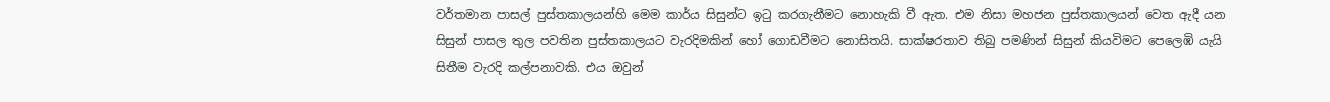වර්තමාන පාසල් පුස්තකාලයන්හි මෙම කාර්ය සිසුන්ට ඉටු කරගැනීමට නොහැකි වී ඇත. එම නිසා මහජන පුස්තකාලයන් වෙත ඇදී යන සිසුන් පාසල තුල පවතින පුස්තකාලයට වැරදිමකින් හෝ ගොඩවීමට නොසිතයි. සාක්ෂරතාව තිබු පමණින් සිසුන් කියවිමට පෙලෙඹි යැයි සිතීම වැරදි කල්පනාවකි. එය ඔවුන්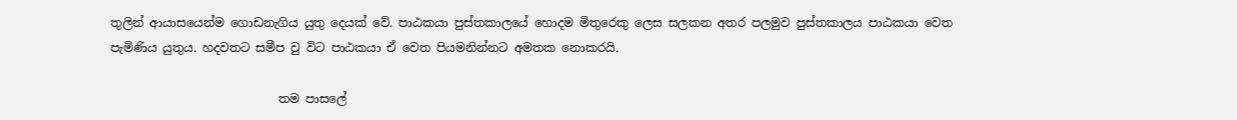තුලින් ආයාසයෙන්ම ගොඩනැගිය යුතු දෙයක් වේ. පාඨකයා පුස්තකාලයේ හොදම මිතුරෙකු ලෙස සලකන අතර පලමුව පුස්තකාලය පාඨකයා වෙත පැමිණිය යුතුය. හදවතට සමීප වු විට පාඨකයා ඒ වෙත පියමනින්නට අමතක නොකරයි.

                            තම පාසලේ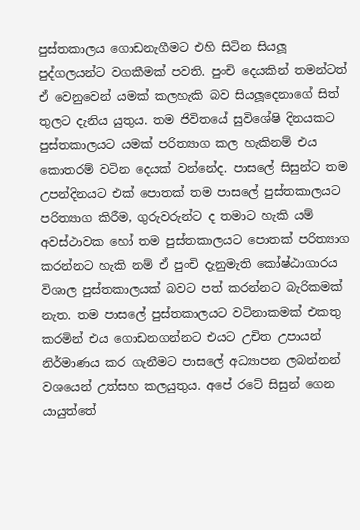පුස්තකාලය ගොඩනැගීමට එහි සිටින සියලූ පුද්ගලයන්ට වගකීමක් පවති. පුංචි දෙයකින් තමන්ටත් ඒ වෙනුවෙන් යමක් කලහැකි බව සියලූදෙනාගේ සිත් තුලට දැනිය යුතුය. තම ජිවිතයේ සුවිශේෂි දිනයකට පුස්තකාලයට යමක් පරිත්‍යාග කල හැකිනම් එය කොතරම් වටින දෙයක් වන්නේද. පාසලේ සිසුන්ට තම උපන්දිනයට එක් පොතක් තම පාසලේ පුස්තකාලයට පරිත්‍යාග කිරීම, ගුරුවරුන්ට ද තමාට හැකි යම් අවස්ථාවක හෝ තම පුස්තකාලයට පොතක් පරිත්‍යාග කරන්නට හැකි නම් ඒ පුංචි දැනුමැති කෝෂ්ඨාගාරය විශාල පුස්තකාලයක් බවට පත් කරන්නට බැරිකමක් නැත. තම පාසලේ පුස්තකාලයට වටිනාකමක් එකතු කරමින් එය ගොඩනගන්නට එයට උචිත උපායන් නිර්මාණය කර ගැනීමට පාසලේ අධ්‍යාපන ලබන්නන් වශයෙන් උත්සහ කලයුතුය. අපේ රටේ සිසුන් ගෙන යායුත්තේ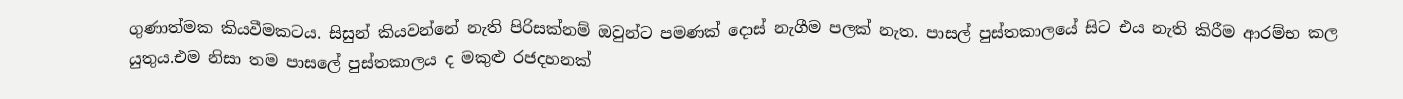ගුණාත්මක කියවීමකටය. සිසුන් කියවන්නේ නැති පිරිසක්නම් ඔවුන්ට පමණක් දොස් නැගීම පලක් නැත. පාසල් පුස්තකාලයේ සිට එය නැති කිරීම ආරම්භ කල යුතුය.එම නිසා තම පාසලේ පුස්තකාලය ද මකුළු රජදහනක්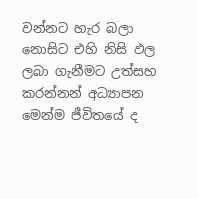වන්නට හැර බලා නොසිට එහි නිසි ඵල ලබා ගැනීමට උත්සහ කරන්නන් අධ්‍යාපන මෙන්ම ජීවිතයේ ද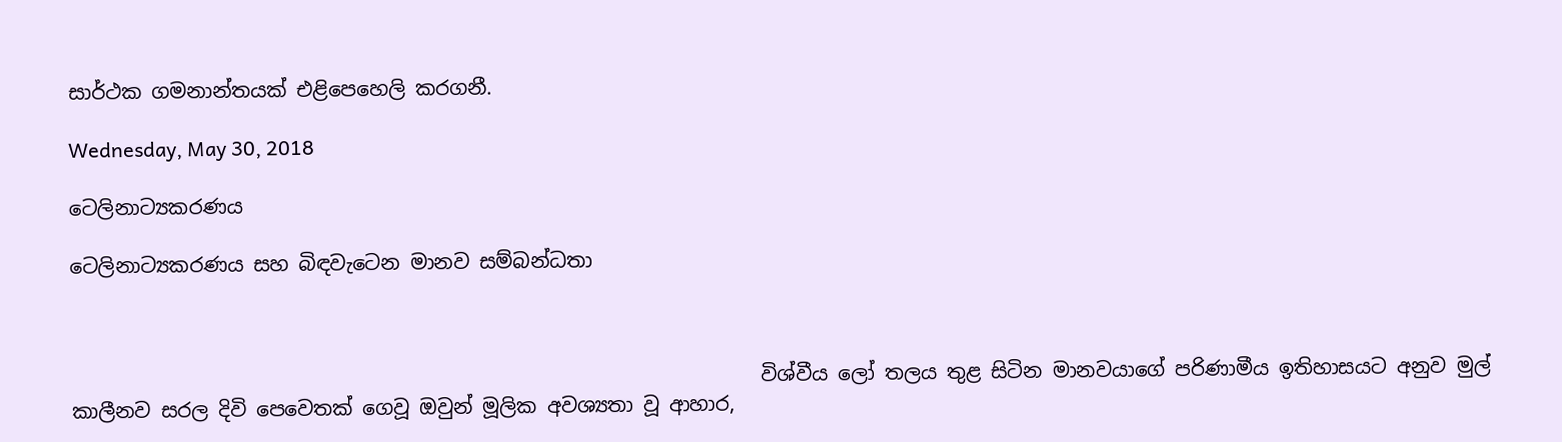සාර්ථක ගමනාන්තයක් එළිපෙහෙලි කරගනී.

Wednesday, May 30, 2018

ටෙලිනාට්‍යකරණය

ටෙලිනාට්‍යකරණය සහ බිඳවැටෙන මානව සම්බන්ධතා



                                                                     විශ්වීය ලෝ තලය තුළ සිටින මානවයාගේ පරිණාමීය ඉතිහාසයට අනුව මුල් කාලීනව සරල දිවි පෙවෙතක් ගෙවූ ඔවුන් මූලික අවශ්‍යතා වූ ආහාර,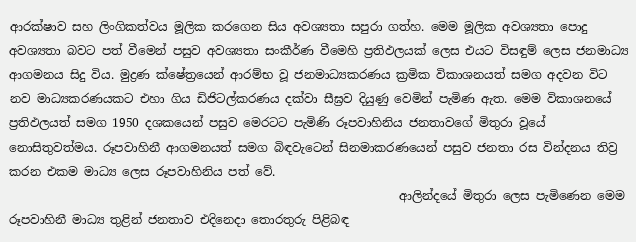ආරක්ෂාව සහ ලිංගිකත්වය මූලික කරගෙන සිය අවශ්‍යතා සපුරා ගත්හ. මෙම මූලික අවශ්‍යතා පොදු අවශ්‍යතා බවට පත් වීමෙන් පසුව අවශ්‍යතා සංකීර්ණ වීමෙහි ප්‍රතිඵලයක් ලෙස එයට විසඳුම් ලෙස ජනමාධ්‍ය ආගමනය සිදු විය. මුද්‍රණ ක්ෂේත්‍රයෙන් ආරම්භ වූ ජනමාධ්‍යකරණය ක්‍රමික විකාශනයත් සමග අදවන විට නව මාධ්‍යකරණයකට එහා ගිය ඩිජිටල්කරණය දක්වා සීඝ්‍රව දියුණු වෙමින් පැමිණ ඇත. මෙම විකාශනයේ ප්‍රතිඵලයත් සමග 1950 දශකයෙන් පසුව මෙරටට පැමිණි රූපවාහිනිය ජනතාවගේ මිතුරා වූයේ නොසිතුවත්මය. රූපවාහිනී ආගමනයත් සමග බිඳවැටෙන් සිනමාකරණයෙන් පසුව ජනතා රස වින්දනය තිව්‍ර කරන එකම මාධ්‍ය ලෙස රූපවාහිනිය පත් වේ.
                                                                 ආලින්දයේ මිතුරා ලෙස පැමිණෙන මෙම රූපවාහිනී මාධ්‍ය තුළින් ජනතාව එදිනෙදා තොරතුරු පිළිබඳ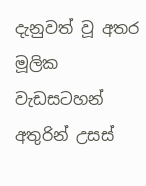දැනුවත් වූ අතර මූලික වැඩසටහන් අතුරින් උසස්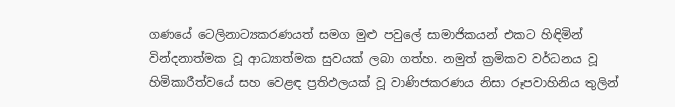ගණයේ ටෙලිනාට්‍යකරණයත් සමග මුළු පවුලේ සාමාජිකයන් එකට හිඳිමින් වින්දනාත්මක වූ ආධ්‍යාත්මක සුවයක් ලබා ගත්හ. නමුත් ක්‍රමිකව වර්ධනය වූ හිමිකාරීත්වයේ සහ වෙළඳ ප්‍රතිඵලයක් වූ වාණිජකරණය නිසා රූපවාහිනිය තුලින්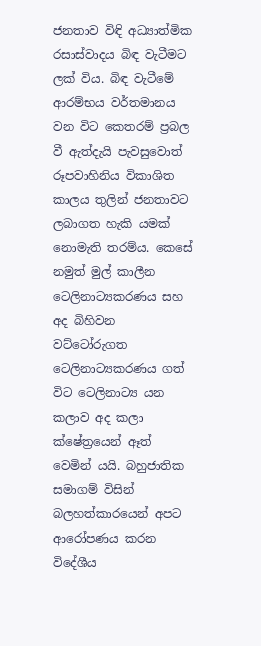ජනතාව විඳි අධ්‍යාත්මික රසාස්වාදය බිඳ වැටීමට ලක් විය. බිඳ වැටීමේ ආරම්භය වර්තමානය වන විට කෙතරම් ප්‍රබල වී ඇත්දැයි පැවසුවොත් රූපවාහිනිය විකාශිත කාලය තුලින් ජනතාවට ලබාගත හැකි යමක් නොමැති තරම්ය. කෙසේ නමුත් මුල් කාලීන ටෙලිනාට්‍යකරණය සහ අද බිහිවන වට්ටෝරුගත ටෙලිනාට්‍යකරණය ගත් විට ටෙලිනාට්‍ය යන කලාව අද කලා ක්ෂේත්‍රයෙන් ඈත් වෙමින් යයි. බහුජාතික සමාගම් විසින් බලහත්කාරයෙන් අපට ආරෝපණය කරන විදේශීය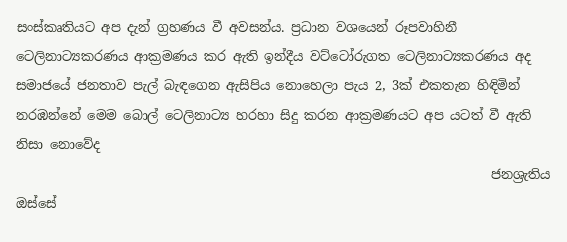සංස්කෘතියට අප දැන් ග්‍රහණය වී අවසන්ය. ප්‍රධාන වශයෙන් රූපවාහිනී ටෙලිනාට්‍යකරණය ආක්‍රමණය කර ඇති ඉන්දීය වට්ටෝරුගත ටෙලිනාට්‍යකරණය අද සමාජයේ ජනතාව පැල් බැඳගෙන ඇසිපිය නොහෙලා පැය 2, 3ක් එකතැන හිඳිමින් නරඹන්නේ මෙම බොල් ටෙලිනාට්‍ය හරහා සිදු කරන ආක්‍රමණයට අප යටත් වී ඇති නිසා නොවේද
                                                                         ජනශ්‍රැතිය ඔස්සේ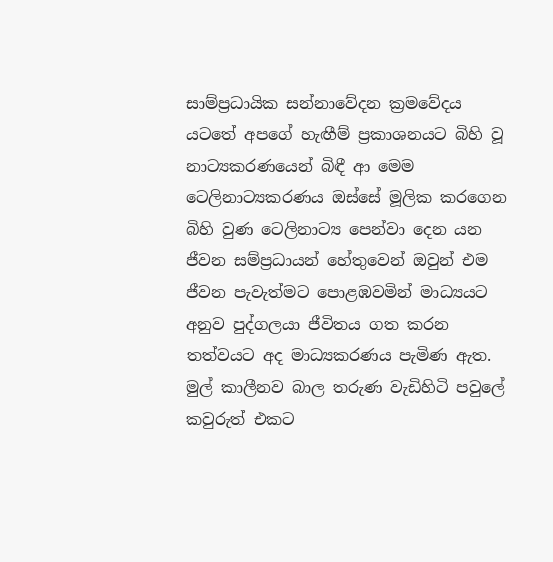සාම්ප්‍රධායික සන්නාවේදන ක්‍රමවේදය යටතේ අපගේ හැඟීම් ප්‍රකාශනයට බිහි වූ නාට්‍යකරණයෙන් බිඳී ආ මෙම ටෙලිනාට්‍යකරණය ඔස්සේ මූලික කරගෙන බිහි වුණ ටෙලිනාට්‍ය පෙන්වා දෙන යන ජීවන සම්ප්‍රධායන් හේතුවෙන් ඔවුන් එම ජීවන පැවැත්මට පොළඹවමින් මාධ්‍යයට අනුව පුද්ගලයා ජීවිතය ගත කරන තත්වයට අද මාධ්‍යකරණය පැමිණ ඇත. මුල් කාලීනව බාල තරුණ වැඩිහිටි පවුලේ කවුරුත් එකට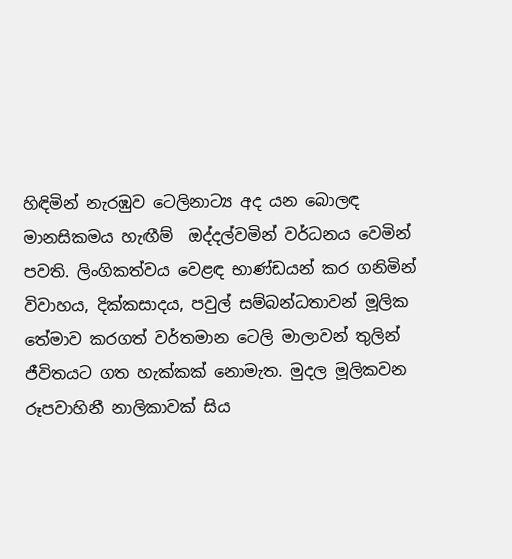හිඳිමින් නැරඹුව ටෙලිනාට්‍ය අද යන බොලඳ මානසිකමය හැඟීම්  ඔද්දල්වමින් වර්ධනය වෙමින් පවති. ලිංගිකත්වය වෙළඳ භාණ්ඩයන් කර ගනිමින් විවාහය, දික්කසාදය, පවුල් සම්බන්ධතාවන් මූලික තේමාව කරගත් වර්තමාන ටෙලි මාලාවන් තුලින් ජීවිතයට ගත හැක්කක් නොමැත. මුදල මූලිකවන රූපවාහිනී නාලිකාවක් සිය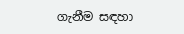ගැනීම සඳහා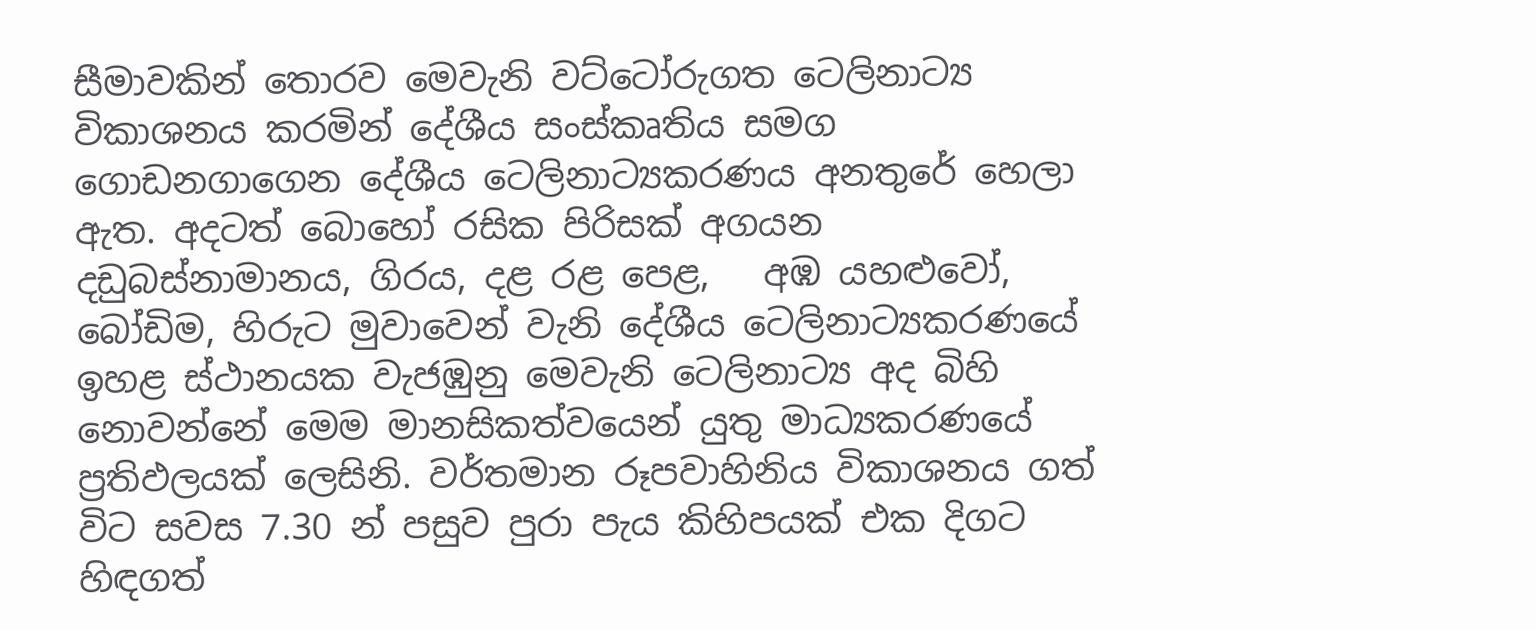සීමාවකින් තොරව මෙවැනි වට්ටෝරුගත ටෙලිනාට්‍ය විකාශනය කරමින් දේශීය සංස්කෘතිය සමග ගොඩනගාගෙන දේශීය ටෙලිනාට්‍යකරණය අනතුරේ හෙලා ඇත. අදටත් බොහෝ රසික පිරිසක් අගයන දඩුබස්නාමානය, ගිරය, දළ රළ පෙළ,   අඹ යහළුවෝ, බෝඩිම, හිරුට මුවාවෙන් වැනි දේශීය ටෙලිනාට්‍යකරණයේ ඉහළ ස්ථානයක වැජඹුනු මෙවැනි ටෙලිනාට්‍ය අද බිහි නොවන්නේ මෙම මානසිකත්වයෙන් යුතු මාධ්‍යකරණයේ ප්‍රතිඵලයක් ලෙසිනි. වර්තමාන රූපවාහිනිය විකාශනය ගත් විට සවස 7.30 න් පසුව පුරා පැය කිහිපයක් එක දිගට හිඳගත්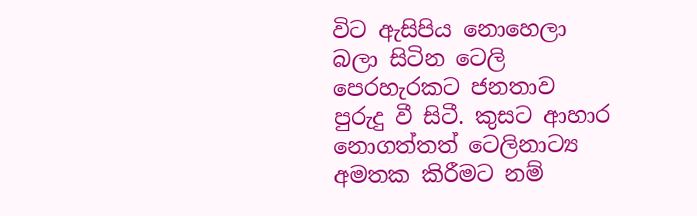විට ඇසිපිය නොහෙලා බලා සිටින ටෙලි පෙරහැරකට ජනතාව පුරුදු වී සිටී. කුසට ආහාර නොගත්තත් ටෙලිනාට්‍ය අමතක කිරීමට නම්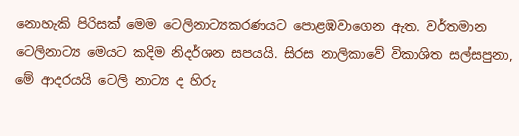නොහැකි පිරිසක් මෙම ටෙලිනාට්‍යකරණයට පොළඹවාගෙන ඇත. වර්තමාන ටෙලිනාට්‍ය මෙයට කදිම නිදර්ශන සපයයි. සිරස නාලිකාවේ විකාශිත සල්සපුනා, මේ ආදරයයි ටෙලි නාට්‍ය ද හිරු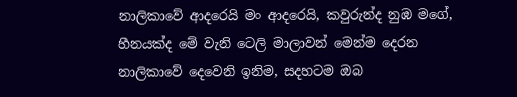නාලිකාවේ ආදරෙයි මං ආදරෙයි, කවුරුන්ද නුඹ මගේ, හීනයක්ද මේ වැනි ටෙලි මාලාවන් මෙන්ම දෙරන නාලිකාවේ දෙවෙනි ඉනිම, සදහටම ඔබ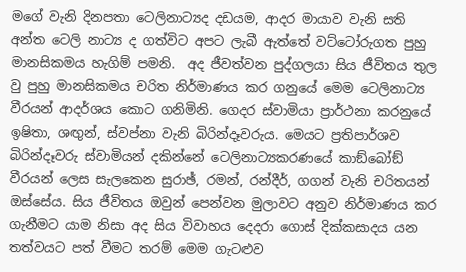මගේ වැනි දිනපතා ටෙලිනාට්‍යද දඩයම, ආදර මායාව වැනි සති අන්ත ටෙලි නාට්‍ය ද ගත්විට අපට ලැබී ඇත්තේ වට්ටෝරුගත පුහු මානසිකමය හැගිම් පමනි.  අද ජීවත්වන පුද්ගලයා සිය ජීවිතය තුල වු පුහු මානසිකමය චරිත නිර්මාණය කර ගනුයේ මෙම ටෙලිනාට්‍ය වීරයන් ආදර්ශය කොට ගනිමිනි. ගෙදර ස්වාමියා ප්‍රාර්ථනා කරනුයේ ඉෂිතා, ශඟුන්, ස්වප්නා වැනි බිරින්දෑවරුය. මෙයට ප්‍රතිපාර්ශව බිරින්දෑවරු ස්වාමියන් දකින්නේ ටෙලිනාට්‍යකරණයේ කාඞ්බෝඞ් වීරයන් ලෙස සැලකෙන සුරාඡ්, රමන්, රන්දීර්, ගගන් වැනි චරිතයන් ඔස්සේය. සිය ජීවිතය ඔවුන් පෙන්වන මුලාවට අනුව නිර්මාණය කර ගැනීමට යාම නිසා අද සිය විවාහය දෙදරා ගොස් දික්කසාදය යන තත්වයට පත් වීමට තරම් මෙම ගැටළුව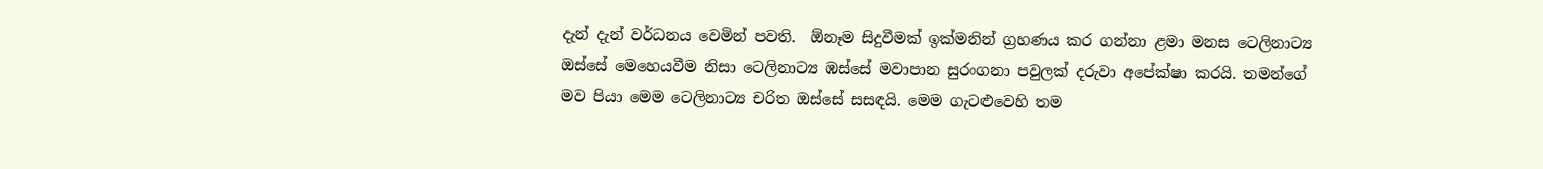දැන් දැන් වර්ධනය වෙමින් පවති.  ඕනෑම සිදුවීමක් ඉක්මනින් ග්‍රහණය කර ගන්නා ළමා මනස ටෙලිනාට්‍ය ඔස්සේ මෙහෙයවීම නිසා ටෙලිනාට්‍ය ඹස්සේ මවාපාන සුරංගනා පවුලක් දරුවා අපේක්ෂා කරයි. තමන්ගේ මව පියා මෙම ටෙලිනාට්‍ය චරිත ඔස්සේ සසඳයි. මෙම ගැටළුවෙහි තම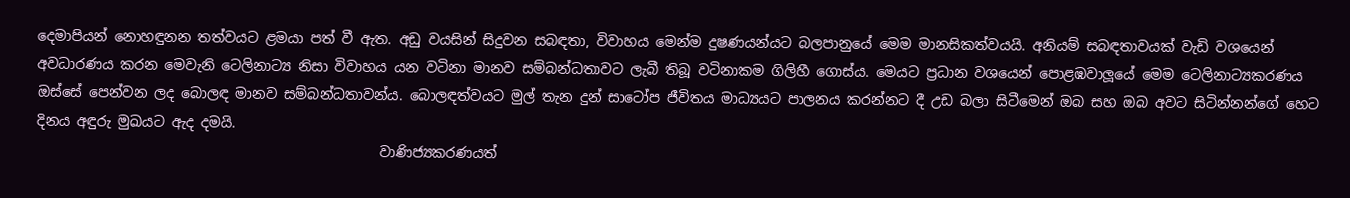දෙමාපියන් නොහඳුනන තත්වයට ළමයා පත් වී ඇත. අඩු වයසින් සිදුවන සබඳතා, විවාහය මෙන්ම දුෂණයන්යට බලපානුයේ මෙම මානසිකත්වයයි. අනියම් සබඳතාවයක් වැඩි වශයෙන් අවධාරණය කරන මෙවැනි ටෙලිනාට්‍ය නිසා විවාහය යන වටිනා මානව සම්බන්ධතාවට ලැබී තිබූ වටිනාකම ගිලිහී ගොස්ය. මෙයට ප්‍රධාන වශයෙන් පොළඹවාලූයේ මෙම ටෙලිනාට්‍යකරණය ඔස්සේ පෙන්වන ලද බොලඳ මානව සම්බන්ධතාවන්ය. බොලඳත්වයට මුල් තැන දුන් සාටෝප ජීවිතය මාධ්‍යයට පාලනය කරන්නට දී උඩ බලා සිටීමෙන් ඔබ සහ ඔබ අවට සිටින්නන්ගේ හෙට දිනය අඳුරු මුඛයට ඇද දමයි.
                                                 වාණිජ්‍යකරණයත්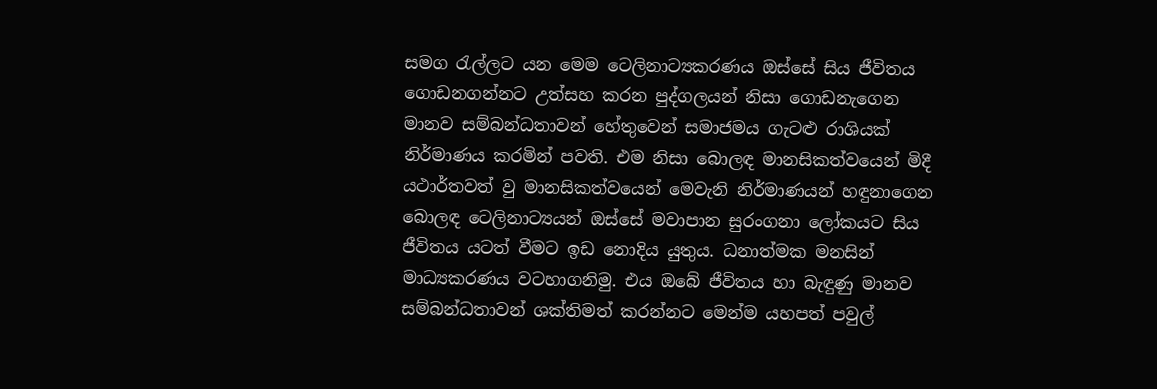සමග රැල්ලට යන මෙම ටෙලිනාට්‍යකරණය ඔස්සේ සිය ජීවිතය ගොඩනගන්නට උත්සහ කරන පුද්ගලයන් නිසා ගොඩනැගෙන මානව සම්බන්ධතාවන් හේතුවෙන් සමාජමය ගැටළු රාශියක් නිර්මාණය කරමින් පවති. එම නිසා බොලඳ මානසිකත්වයෙන් මිදී යථාර්තවත් වු මානසිකත්වයෙන් මෙවැනි නිර්මාණයන් හඳුනාගෙන බොලඳ ටෙලිනාට්‍යයන් ඔස්සේ මවාපාන සුරංගනා ලෝකයට සිය ජීවිතය යටත් වීමට ඉඩ නොදිය යුතුය. ධනාත්මක මනසින් මාධ්‍යකරණය වටහාගනිමු. එය ඔබේ ජීවිතය හා බැඳුණු මානව සම්බන්ධතාවන් ශක්තිමත් කරන්නට මෙන්ම යහපත් පවුල්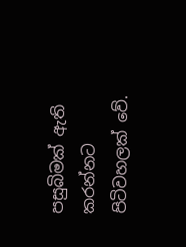පසුබිමක් ඇති කරන්නට පිටිවහලක් වේ.